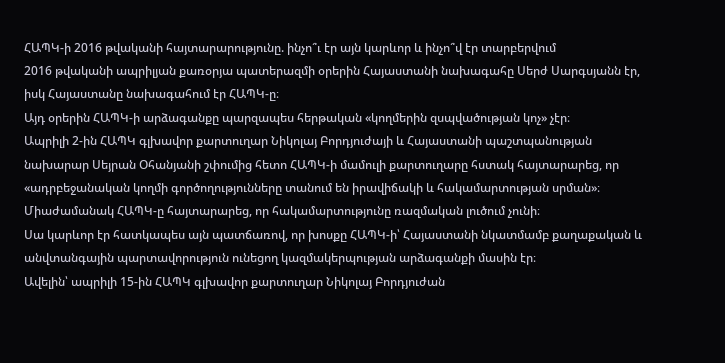ՀԱՊԿ-ի 2016 թվականի հայտարարությունը. ինչո՞ւ էր այն կարևոր և ինչո՞վ էր տարբերվում
2016 թվականի ապրիլյան քառօրյա պատերազմի օրերին Հայաստանի նախագահը Սերժ Սարգսյանն էր, իսկ Հայաստանը նախագահում էր ՀԱՊԿ-ը։
Այդ օրերին ՀԱՊԿ-ի արձագանքը պարզապես հերթական «կողմերին զսպվածության կոչ» չէր։
Ապրիլի 2-ին ՀԱՊԿ գլխավոր քարտուղար Նիկոլայ Բորդյուժայի և Հայաստանի պաշտպանության նախարար Սեյրան Օհանյանի շփումից հետո ՀԱՊԿ-ի մամուլի քարտուղարը հստակ հայտարարեց, որ «ադրբեջանական կողմի գործողությունները տանում են իրավիճակի և հակամարտության սրման»։ Միաժամանակ ՀԱՊԿ-ը հայտարարեց, որ հակամարտությունը ռազմական լուծում չունի։
Սա կարևոր էր հատկապես այն պատճառով, որ խոսքը ՀԱՊԿ-ի՝ Հայաստանի նկատմամբ քաղաքական և անվտանգային պարտավորություն ունեցող կազմակերպության արձագանքի մասին էր։
Ավելին՝ ապրիլի 15-ին ՀԱՊԿ գլխավոր քարտուղար Նիկոլայ Բորդյուժան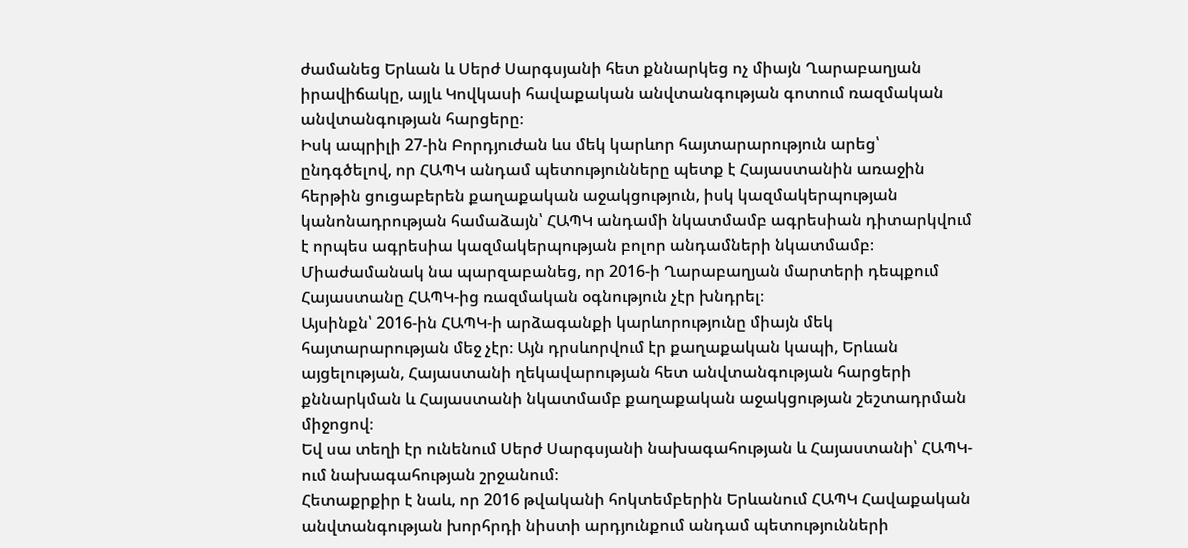ժամանեց Երևան և Սերժ Սարգսյանի հետ քննարկեց ոչ միայն Ղարաբաղյան իրավիճակը, այլև Կովկասի հավաքական անվտանգության գոտում ռազմական անվտանգության հարցերը։
Իսկ ապրիլի 27-ին Բորդյուժան ևս մեկ կարևոր հայտարարություն արեց՝ ընդգծելով, որ ՀԱՊԿ անդամ պետությունները պետք է Հայաստանին առաջին հերթին ցուցաբերեն քաղաքական աջակցություն, իսկ կազմակերպության կանոնադրության համաձայն՝ ՀԱՊԿ անդամի նկատմամբ ագրեսիան դիտարկվում է որպես ագրեսիա կազմակերպության բոլոր անդամների նկատմամբ։ Միաժամանակ նա պարզաբանեց, որ 2016-ի Ղարաբաղյան մարտերի դեպքում Հայաստանը ՀԱՊԿ-ից ռազմական օգնություն չէր խնդրել։
Այսինքն՝ 2016-ին ՀԱՊԿ-ի արձագանքի կարևորությունը միայն մեկ հայտարարության մեջ չէր։ Այն դրսևորվում էր քաղաքական կապի, Երևան այցելության, Հայաստանի ղեկավարության հետ անվտանգության հարցերի քննարկման և Հայաստանի նկատմամբ քաղաքական աջակցության շեշտադրման միջոցով։
Եվ սա տեղի էր ունենում Սերժ Սարգսյանի նախագահության և Հայաստանի՝ ՀԱՊԿ-ում նախագահության շրջանում։
Հետաքրքիր է նաև, որ 2016 թվականի հոկտեմբերին Երևանում ՀԱՊԿ Հավաքական անվտանգության խորհրդի նիստի արդյունքում անդամ պետությունների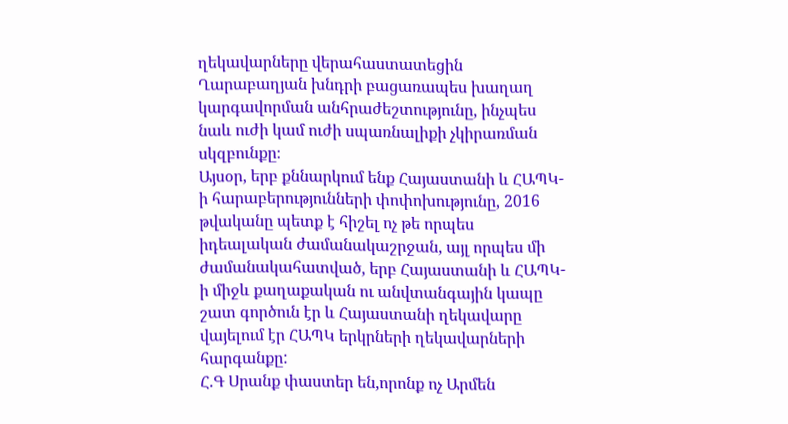ղեկավարները վերահաստատեցին Ղարաբաղյան խնդրի բացառապես խաղաղ կարգավորման անհրաժեշտությունը, ինչպես նաև ուժի կամ ուժի սպառնալիքի չկիրառման սկզբունքը։
Այսօր, երբ քննարկում ենք Հայաստանի և ՀԱՊԿ-ի հարաբերությունների փոփոխությունը, 2016 թվականը պետք է հիշել ոչ թե որպես իդեալական ժամանակաշրջան, այլ որպես մի ժամանակահատված, երբ Հայաստանի և ՀԱՊԿ-ի միջև քաղաքական ու անվտանգային կապը շատ գործուն էր և Հայաստանի ղեկավարը վայելում էր ՀԱՊԿ երկրների ղեկավարների հարգանքը:
Հ.Գ Սրանք փաստեր են,որոնք ոչ Արմեն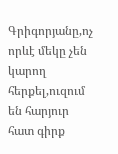Գրիգորյանը,ոչ որևէ մեկը չեն կարող հերքել,ուզում են հարյուր հատ գիրք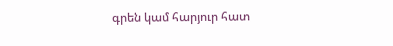գրեն կամ հարյուր հատ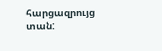հարցազրույց տան: